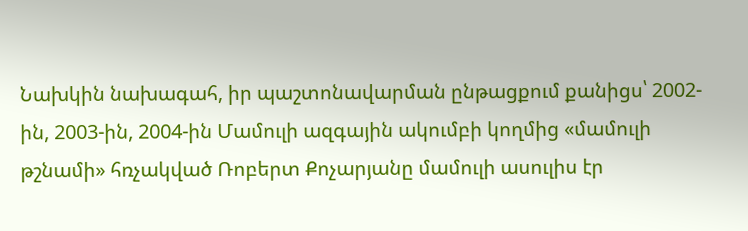Նախկին նախագահ, իր պաշտոնավարման ընթացքում քանիցս՝ 2002-ին, 2003-ին, 2004-ին Մամուլի ազգային ակումբի կողմից «մամուլի թշնամի» հռչակված Ռոբերտ Քոչարյանը մամուլի ասուլիս էր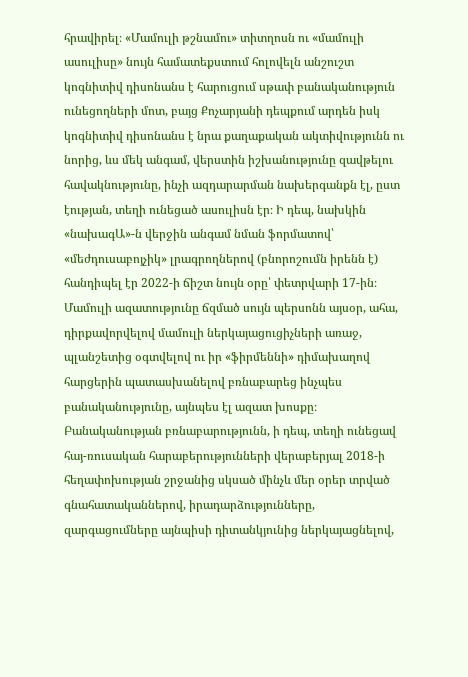հրավիրել։ «Մամուլի թշնամու» տիտղոսն ու «մամուլի ասուլիսը» նույն համատեքստում հոլովելն անշուշտ կոգնիտիվ դիսոնանս է հարուցում սթափ բանականություն ունեցողների մոտ, բայց Քոչարյանի դեպքում արդեն իսկ կոգնիտիվ դիսոնանս է նրա քաղաքական ակտիվությունն ու նորից, ևս մեկ անգամ, վերստին իշխանությունը զավթելու հավակնությունը, ինչի ազդարարման նախերգանքն էլ, ըստ էության, տեղի ունեցած ասուլիսն էր։ Ի դեպ, նախկին «նախագԱ»-ն վերջին անգամ նման ֆորմատով՝ «մեժդուսաբոյչիկ» լրագրողներով (բնորոշումն իրենն է) հանդիպել էր 2022-ի ճիշտ նույն օրը՝ փետրվարի 17-ին։ Մամուլի ազատությունը ճզմած սույն պերսոնն այսօր, ահա, դիրքավորվելով մամուլի ներկայացուցիչների առաջ, պլանշետից օգտվելով ու իր «ֆիրմեննի» դիմախաղով հարցերին պատասխանելով բռնաբարեց ինչպես բանականությունը, այնպես էլ ազատ խոսքը։ Բանականության բռնաբարությունն, ի դեպ, տեղի ունեցավ հայ-ռուսական հարաբերությունների վերաբերյալ 2018-ի հեղափոխության շրջանից սկսած մինչև մեր օրեր տրված գնահատականներով, իրադարձությունները, զարգացումները այնպիսի դիտանկյունից ներկայացնելով,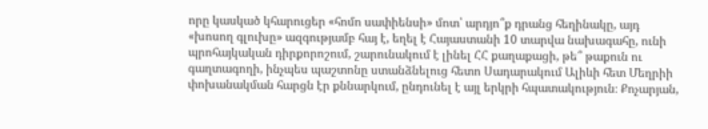որը կասկած կհարուցեր «հոմո սափիենսի» մոտ՝ արդյո՞ք դրանց հեղինակը, այդ «խոսող գլուխը» ազգությամբ հայ է, եղել է Հայաստանի 10 տարվա նախագահը, ունի պրոհայկական դիրքորոշում, շարունակում է լինել ՀՀ քաղաքացի, թե՞ թաքուն ու գաղտագողի, ինչպես պաշտոնը ստանձնելուց հետո Սադարակում Ալիևի հետ Մեղրիի փոխանակման հարցն էր քննարկում, ընդունել է այլ երկրի հպատակություն։ Քոչարյան,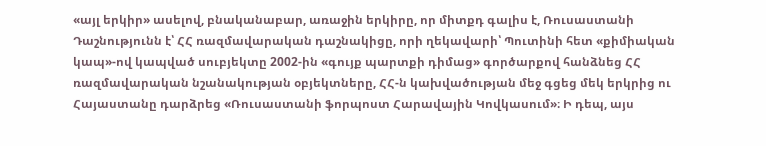«այլ երկիր» ասելով, բնականաբար, առաջին երկիրը, որ միտքդ գալիս է, Ռուսաստանի Դաշնությունն է՝ ՀՀ ռազմավարական դաշնակիցը, որի ղեկավարի՝ Պուտինի հետ «քիմիական կապ»-ով կապված սուբյեկտը 2002-ին «գույք պարտքի դիմաց» գործարքով հանձնեց ՀՀ ռազմավարական նշանակության օբյեկտները, ՀՀ-ն կախվածության մեջ գցեց մեկ երկրից ու Հայաստանը դարձրեց «Ռուսաստանի ֆորպոստ Հարավային Կովկասում»։ Ի դեպ, այս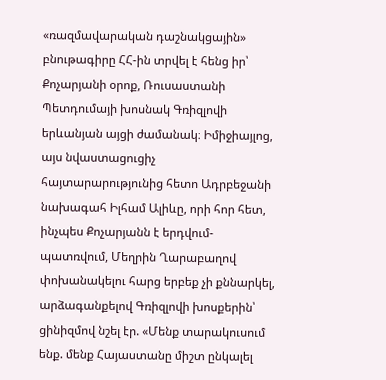«ռազմավարական դաշնակցային» բնութագիրը ՀՀ-ին տրվել է հենց իր՝ Քոչարյանի օրոք, Ռուսաստանի Պետդումայի խոսնակ Գռիզլովի երևանյան այցի ժամանակ։ Իմիջիայլոց, այս նվաստացուցիչ հայտարարությունից հետո Ադրբեջանի նախագահ Իլհամ Ալիևը, որի հոր հետ, ինչպես Քոչարյանն է երդվում-պատռվում, Մեղրին Ղարաբաղով փոխանակելու հարց երբեք չի քննարկել, արձագանքելով Գռիզլովի խոսքերին՝ ցինիզմով նշել էր. «Մենք տարակուսում ենք. մենք Հայաստանը միշտ ընկալել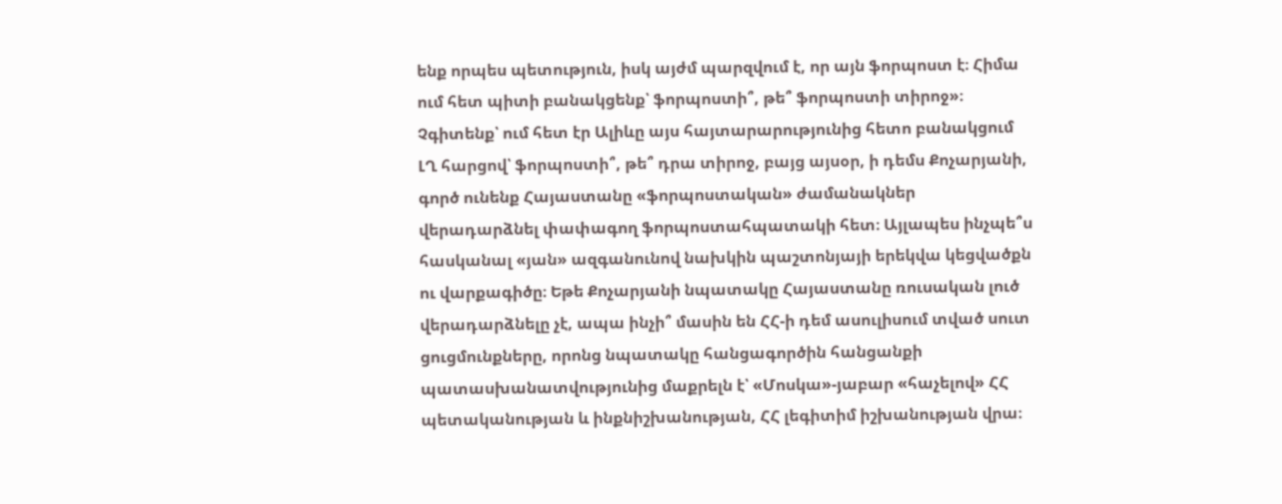ենք որպես պետություն, իսկ այժմ պարզվում է, որ այն ֆորպոստ է։ Հիմա ում հետ պիտի բանակցենք՝ ֆորպոստի՞, թե՞ ֆորպոստի տիրոջ»։ Չգիտենք՝ ում հետ էր Ալիևը այս հայտարարությունից հետո բանակցում ԼՂ հարցով՝ ֆորպոստի՞, թե՞ դրա տիրոջ, բայց այսօր, ի դեմս Քոչարյանի, գործ ունենք Հայաստանը «ֆորպոստական» ժամանակներ վերադարձնել փափագող ֆորպոստահպատակի հետ։ Այլապես ինչպե՞ս հասկանալ «յան» ազգանունով նախկին պաշտոնյայի երեկվա կեցվածքն ու վարքագիծը։ Եթե Քոչարյանի նպատակը Հայաստանը ռուսական լուծ վերադարձնելը չէ, ապա ինչի՞ մասին են ՀՀ-ի դեմ ասուլիսում տված սուտ ցուցմունքները, որոնց նպատակը հանցագործին հանցանքի պատասխանատվությունից մաքրելն է՝ «Մոսկա»-յաբար «հաչելով» ՀՀ պետականության և ինքնիշխանության, ՀՀ լեգիտիմ իշխանության վրա։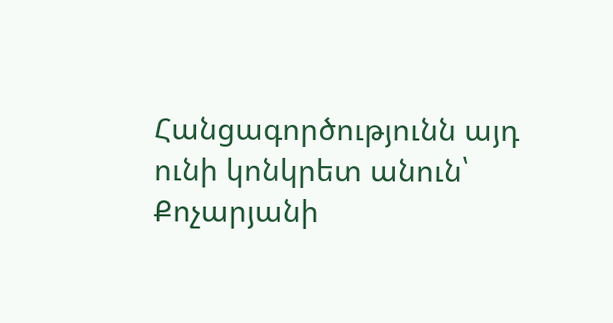Հանցագործությունն այդ ունի կոնկրետ անուն՝ Քոչարյանի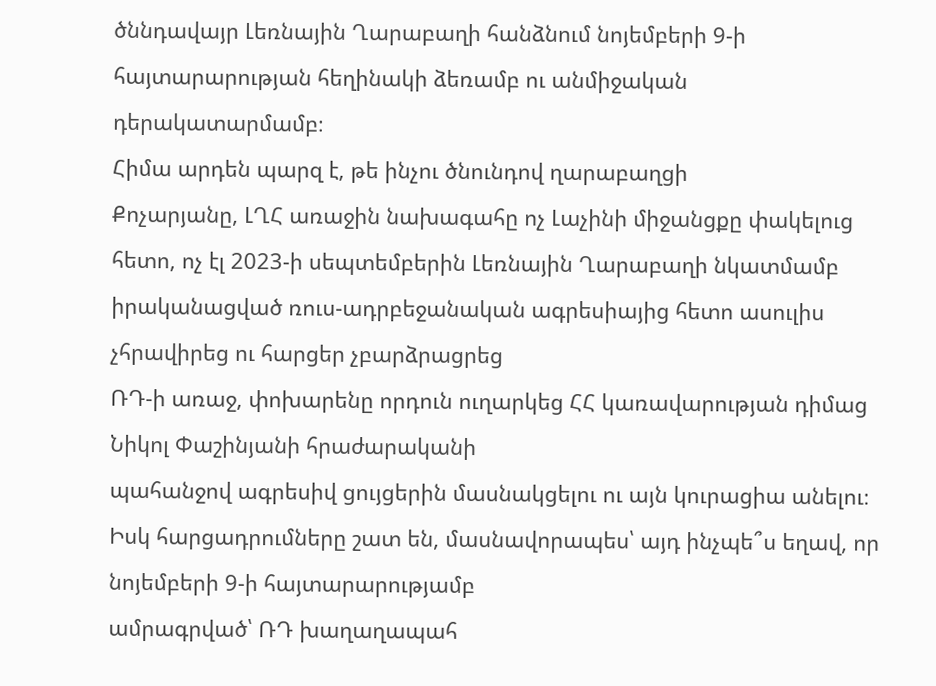ծննդավայր Լեռնային Ղարաբաղի հանձնում նոյեմբերի 9-ի հայտարարության հեղինակի ձեռամբ ու անմիջական դերակատարմամբ։
Հիմա արդեն պարզ է, թե ինչու ծնունդով ղարաբաղցի
Քոչարյանը, ԼՂՀ առաջին նախագահը ոչ Լաչինի միջանցքը փակելուց հետո, ոչ էլ 2023-ի սեպտեմբերին Լեռնային Ղարաբաղի նկատմամբ
իրականացված ռուս-ադրբեջանական ագրեսիայից հետո ասուլիս չհրավիրեց ու հարցեր չբարձրացրեց
ՌԴ-ի առաջ, փոխարենը որդուն ուղարկեց ՀՀ կառավարության դիմաց Նիկոլ Փաշինյանի հրաժարականի
պահանջով ագրեսիվ ցույցերին մասնակցելու ու այն կուրացիա անելու։ Իսկ հարցադրումները շատ են, մասնավորապես՝ այդ ինչպե՞ս եղավ, որ նոյեմբերի 9-ի հայտարարությամբ
ամրագրված՝ ՌԴ խաղաղապահ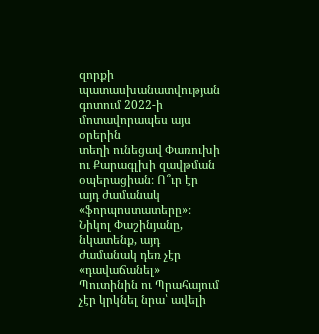զորքի պատասխանատվության գոտում 2022-ի մոտավորապես այս օրերին
տեղի ունեցավ Փառուխի ու Քարագլխի զավթման օպերացիան։ Ո՞ւր էր այդ ժամանակ «ֆորպոստատերը»։ Նիկոլ Փաշինյանը, նկատենք, այդ ժամանակ դեռ չէր
«դավաճանել» Պուտինին ու Պրահայում չէր կրկնել նրա՝ ավելի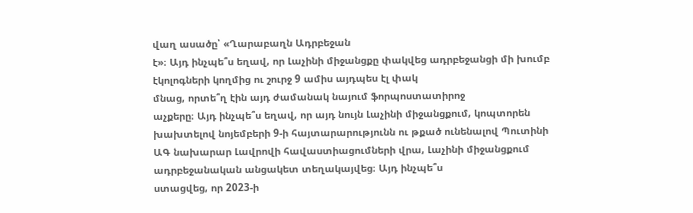վաղ ասածը՝ «Ղարաբաղն Ադրբեջան
է»։ Այդ ինչպե՞ս եղավ, որ Լաչինի միջանցքը փակվեց ադրբեջանցի մի խումբ էկոլոգների կողմից ու շուրջ 9 ամիս այդպես էլ փակ
մնաց, որտե՞ղ էին այդ ժամանակ նայում ֆորպոստատիրոջ
աչքերը։ Այդ ինչպե՞ս եղավ, որ այդ նույն Լաչինի միջանցքում, կոպտորեն
խախտելով նոյեմբերի 9-ի հայտարարությունն ու թքած ունենալով Պուտինի ԱԳ նախարար Լավրովի հավաստիացումների վրա, Լաչինի միջանցքում
ադրբեջանական անցակետ տեղակայվեց։ Այդ ինչպե՞ս
ստացվեց, որ 2023-ի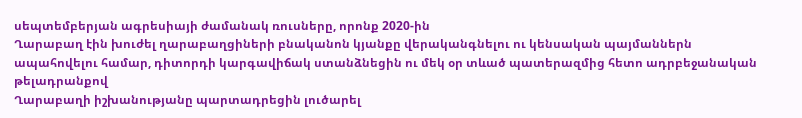սեպտեմբերյան ագրեսիայի ժամանակ ռուսները, որոնք 2020-ին
Ղարաբաղ էին խուժել ղարաբաղցիների բնականոն կյանքը վերականգնելու ու կենսական պայմաններն
ապահովելու համար, դիտորդի կարգավիճակ ստանձնեցին ու մեկ օր տևած պատերազմից հետո ադրբեջանական թելադրանքով
Ղարաբաղի իշխանությանը պարտադրեցին լուծարել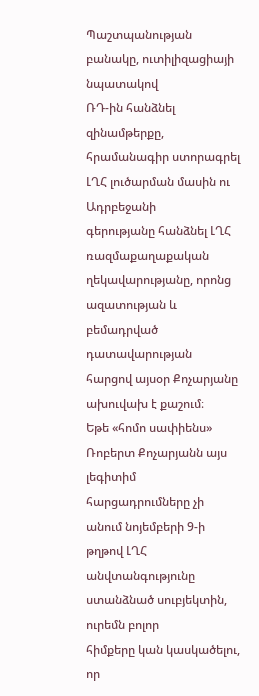Պաշտպանության բանակը, ուտիլիզացիայի նպատակով
ՌԴ-ին հանձնել զինամթերքը, հրամանագիր ստորագրել ԼՂՀ լուծարման մասին ու Ադրբեջանի
գերությանը հանձնել ԼՂՀ ռազմաքաղաքական ղեկավարությանը, որոնց ազատության և բեմադրված
դատավարության հարցով այսօր Քոչարյանը ախուվախ է քաշում։
Եթե «հոմո սափիենս» Ռոբերտ Քոչարյանն այս լեգիտիմ հարցադրումները չի
անում նոյեմբերի 9-ի թղթով ԼՂՀ անվտանգությունը ստանձնած սուբյեկտին, ուրեմն բոլոր
հիմքերը կան կասկածելու, որ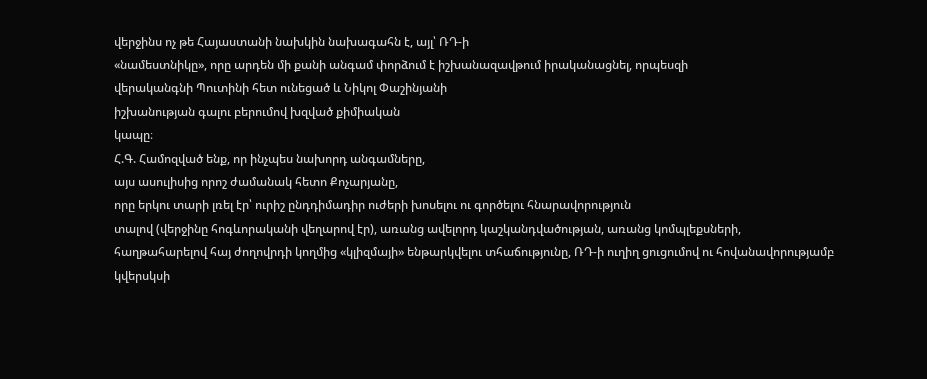վերջինս ոչ թե Հայաստանի նախկին նախագահն է, այլ՝ ՌԴ-ի
«նամեստնիկը», որը արդեն մի քանի անգամ փորձում է իշխանազավթում իրականացնել, որպեսզի
վերականգնի Պուտինի հետ ունեցած և Նիկոլ Փաշինյանի
իշխանության գալու բերումով խզված քիմիական
կապը։
Հ.Գ. Համոզված ենք, որ ինչպես նախորդ անգամները,
այս ասուլիսից որոշ ժամանակ հետո Քոչարյանը,
որը երկու տարի լռել էր՝ ուրիշ ընդդիմադիր ուժերի խոսելու ու գործելու հնարավորություն
տալով (վերջինը հոգևորականի վեղարով էր), առանց ավելորդ կաշկանդվածության, առանց կոմպլեքսների,
հաղթահարելով հայ ժողովրդի կողմից «կլիզմայի» ենթարկվելու տհաճությունը, ՌԴ-ի ուղիղ ցուցումով ու հովանավորությամբ կվերսկսի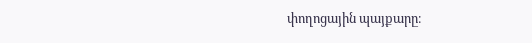փողոցային պայքարը։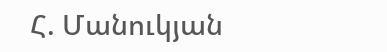Հ. Մանուկյան